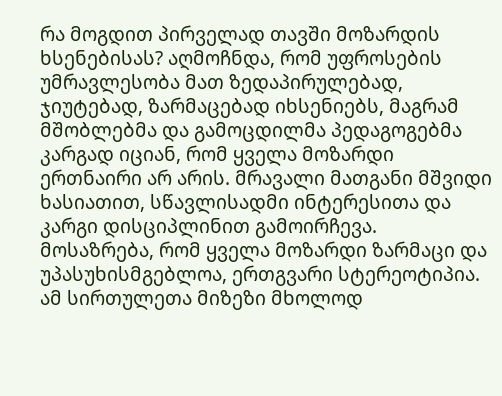რა მოგდით პირველად თავში მოზარდის ხსენებისას? აღმოჩნდა, რომ უფროსების უმრავლესობა მათ ზედაპირულებად, ჯიუტებად, ზარმაცებად იხსენიებს, მაგრამ მშობლებმა და გამოცდილმა პედაგოგებმა კარგად იციან, რომ ყველა მოზარდი ერთნაირი არ არის. მრავალი მათგანი მშვიდი ხასიათით, სწავლისადმი ინტერესითა და კარგი დისციპლინით გამოირჩევა. მოსაზრება, რომ ყველა მოზარდი ზარმაცი და უპასუხისმგებლოა, ერთგვარი სტერეოტიპია. ამ სირთულეთა მიზეზი მხოლოდ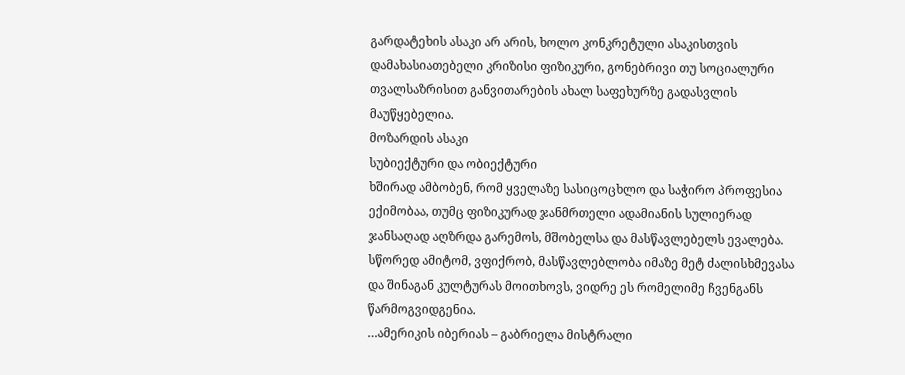გარდატეხის ასაკი არ არის, ხოლო კონკრეტული ასაკისთვის დამახასიათებელი კრიზისი ფიზიკური, გონებრივი თუ სოციალური თვალსაზრისით განვითარების ახალ საფეხურზე გადასვლის მაუწყებელია.
მოზარდის ასაკი
სუბიექტური და ობიექტური
ხშირად ამბობენ, რომ ყველაზე სასიცოცხლო და საჭირო პროფესია ექიმობაა, თუმც ფიზიკურად ჯანმრთელი ადამიანის სულიერად ჯანსაღად აღზრდა გარემოს, მშობელსა და მასწავლებელს ევალება. სწორედ ამიტომ, ვფიქრობ, მასწავლებლობა იმაზე მეტ ძალისხმევასა და შინაგან კულტურას მოითხოვს, ვიდრე ეს რომელიმე ჩვენგანს წარმოგვიდგენია.
…ამერიკის იბერიას – გაბრიელა მისტრალი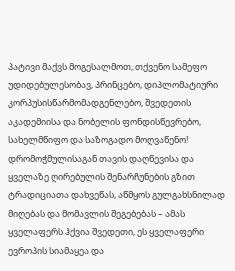პატივი მაქვს მოგესალმოთ, თქვენო სამეფო უდიდებულესობავ, პრინცებო, დიპლომატიური კორპუსისწარმომადგენლებო, შვედეთის აკადემიისა და ნობელის ფონდისწევრებო, სახელმწიფო და საზოგადო მოღვაწენო!
დრომოჭმულისაგან თავის დაღწევისა და ყველაზე ღირებულის შენარჩუნების გზით ტრადიციათა დახვეწას, აწმყოს გულგახსნილად მიღებას და მომავლის შეგებებას – ამას ყველაფერს ჰქვია შვედეთი, ეს ყველაფერი ევროპის სიამაყეა და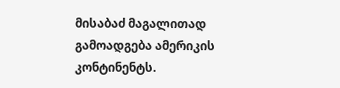მისაბაძ მაგალითად გამოადგება ამერიკის კონტინენტს.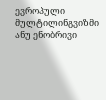ევროპული მულტილინგვიზმი ანუ ენობრივი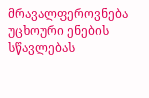მრავალფეროვნება
უცხოური ენების სწავლებას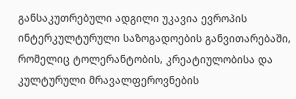განსაკუთრებული ადგილი უკავია ევროპის ინტერკულტურული საზოგადოების განვითარებაში, რომელიც ტოლერანტობის, კრეატიულობისა და კულტურული მრავალფეროვნების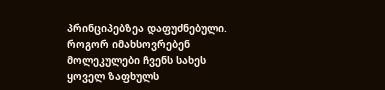პრინციპებზეა დაფუძნებული.
როგორ იმახსოვრებენ მოლეკულები ჩვენს სახეს
ყოველ ზაფხულს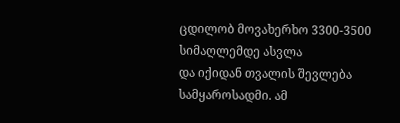ცდილობ მოვახერხო 3300-3500 სიმაღლემდე ასვლა
და იქიდან თვალის შევლება სამყაროსადმი. ამ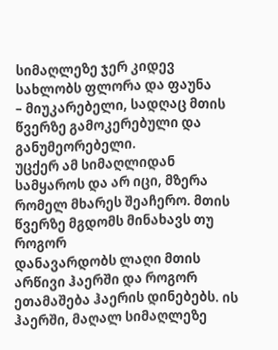სიმაღლეზე ჯერ კიდევ სახლობს ფლორა და ფაუნა
– მიუკარებელი, სადღაც მთის წვერზე გამოკერებული და განუმეორებელი.
უცქერ ამ სიმაღლიდან სამყაროს და არ იცი, მზერა რომელ მხარეს შეაჩერო. მთის წვერზე მგდომს მინახავს თუ როგორ
დანავარდობს ლაღი მთის არწივი ჰაერში და როგორ ეთამაშება ჰაერის დინებებს. ის ჰაერში, მაღალ სიმაღლეზე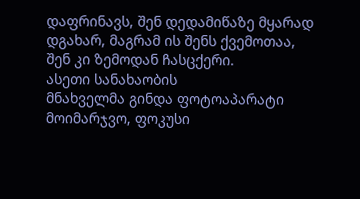დაფრინავს, შენ დედამიწაზე მყარად დგახარ, მაგრამ ის შენს ქვემოთაა,
შენ კი ზემოდან ჩასცქერი.
ასეთი სანახაობის
მნახველმა გინდა ფოტოაპარატი მოიმარჯვო, ფოკუსი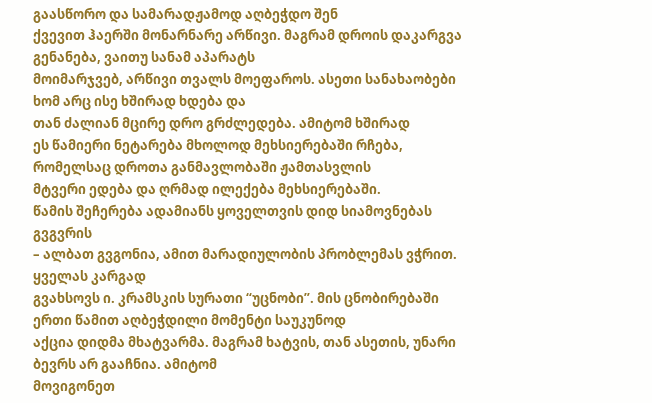გაასწორო და სამარადჟამოდ აღბეჭდო შენ
ქვევით ჰაერში მონარნარე არწივი. მაგრამ დროის დაკარგვა გენანება, ვაითუ სანამ აპარატს
მოიმარჯვებ, არწივი თვალს მოეფაროს. ასეთი სანახაობები ხომ არც ისე ხშირად ხდება და
თან ძალიან მცირე დრო გრძლედება. ამიტომ ხშირად
ეს წამიერი ნეტარება მხოლოდ მეხსიერებაში რჩება, რომელსაც დროთა განმავლობაში ჟამთასვლის
მტვერი ედება და ღრმად ილექება მეხსიერებაში.
წამის შეჩერება ადამიანს ყოველთვის დიდ სიამოვნებას გვგვრის
– ალბათ გვგონია, ამით მარადიულობის პრობლემას ვჭრით.
ყველას კარგად
გვახსოვს ი. კრამსკის სურათი “უცნობი”. მის ცნობირებაში ერთი წამით აღბეჭდილი მომენტი საუკუნოდ
აქცია დიდმა მხატვარმა. მაგრამ ხატვის, თან ასეთის, უნარი ბევრს არ გააჩნია. ამიტომ
მოვიგონეთ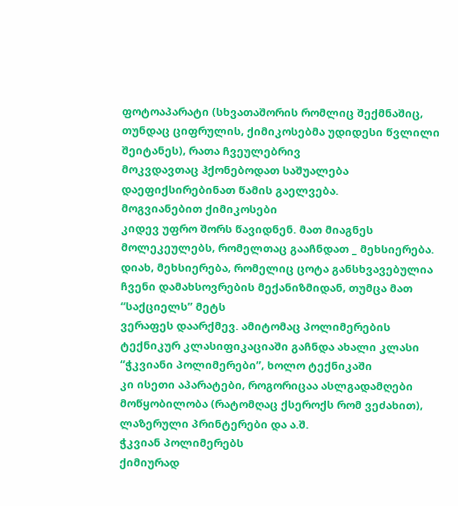ფოტოაპარატი (სხვათაშორის რომლიც შექმნაშიც, თუნდაც ციფრულის, ქიმიკოსებმა უდიდესი წვლილი შეიტანეს), რათა ჩვეულებრივ
მოკვდავთაც ჰქონებოდათ საშუალება დაეფიქსირებინათ წამის გაელვება.
მოგვიანებით ქიმიკოსები
კიდევ უფრო შორს წავიდნენ. მათ მიაგნეს მოლეკეულებს, რომელთაც გააჩნდათ _ მეხსიერება.
დიახ, მეხსიერება, რომელიც ცოტა განსხვავებულია ჩვენი დამახსოვრების მექანიზმიდან, თუმცა მათ “საქციელს” მეტს
ვერაფეს დაარქმევ. ამიტომაც პოლიმერების ტექნიკურ კლასიფიკაციაში გაჩნდა ახალი კლასი
“ჭკვიანი პოლიმერები”, ხოლო ტექნიკაში
კი ისეთი აპარატები, როგორიცაა ასლგადამღები მოწყობილობა (რატომღაც ქსეროქს რომ ვეძახით), ლაზერული პრინტერები და ა.შ.
ჭკვიან პოლიმერებს
ქიმიურად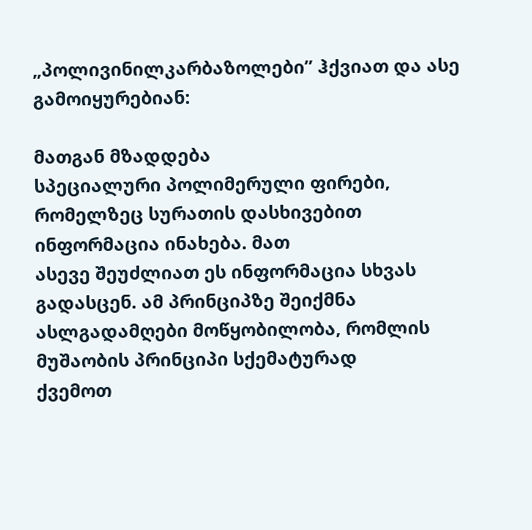„პოლივინილკარბაზოლები” ჰქვიათ და ასე გამოიყურებიან:

მათგან მზადდება
სპეციალური პოლიმერული ფირები, რომელზეც სურათის დასხივებით ინფორმაცია ინახება. მათ
ასევე შეუძლიათ ეს ინფორმაცია სხვას გადასცენ. ამ პრინციპზე შეიქმნა ასლგადამღები მოწყობილობა, რომლის მუშაობის პრინციპი სქემატურად
ქვემოთ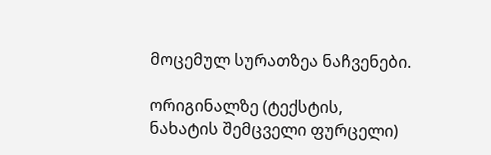მოცემულ სურათზეა ნაჩვენები.

ორიგინალზე (ტექსტის,
ნახატის შემცველი ფურცელი)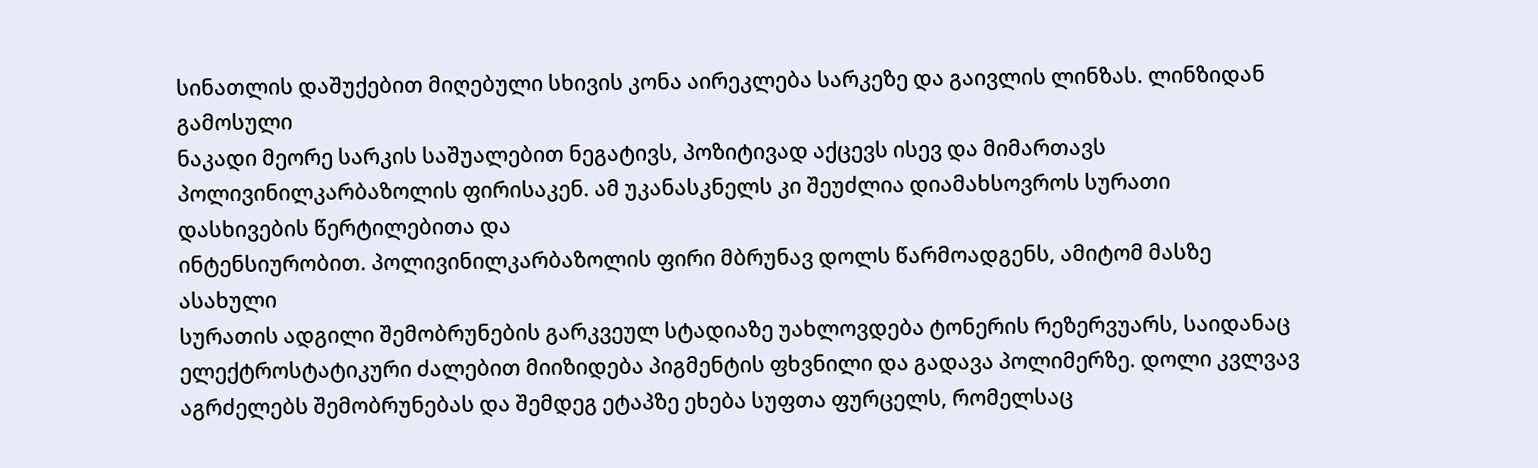სინათლის დაშუქებით მიღებული სხივის კონა აირეკლება სარკეზე და გაივლის ლინზას. ლინზიდან გამოსული
ნაკადი მეორე სარკის საშუალებით ნეგატივს, პოზიტივად აქცევს ისევ და მიმართავს
პოლივინილკარბაზოლის ფირისაკენ. ამ უკანასკნელს კი შეუძლია დიამახსოვროს სურათი დასხივების წერტილებითა და
ინტენსიურობით. პოლივინილკარბაზოლის ფირი მბრუნავ დოლს წარმოადგენს, ამიტომ მასზე ასახული
სურათის ადგილი შემობრუნების გარკვეულ სტადიაზე უახლოვდება ტონერის რეზერვუარს, საიდანაც
ელექტროსტატიკური ძალებით მიიზიდება პიგმენტის ფხვნილი და გადავა პოლიმერზე. დოლი კვლვავ
აგრძელებს შემობრუნებას და შემდეგ ეტაპზე ეხება სუფთა ფურცელს, რომელსაც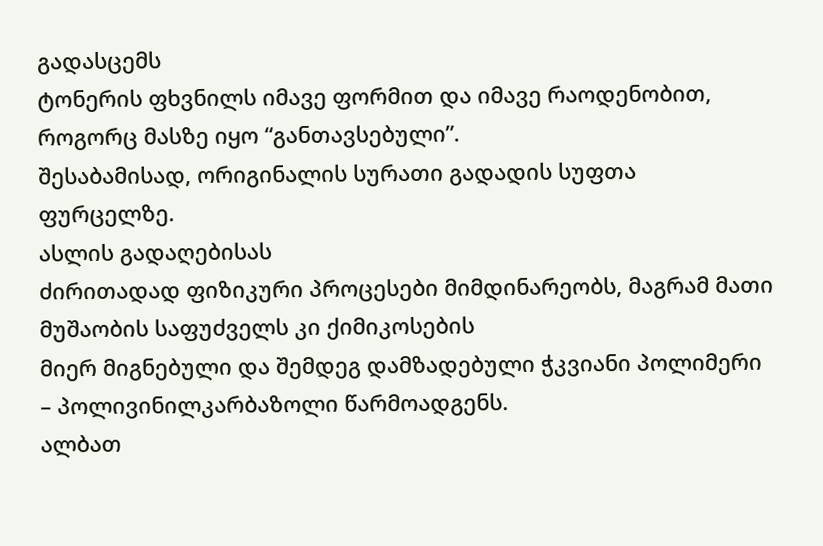გადასცემს
ტონერის ფხვნილს იმავე ფორმით და იმავე რაოდენობით, როგორც მასზე იყო “განთავსებული”.
შესაბამისად, ორიგინალის სურათი გადადის სუფთა ფურცელზე.
ასლის გადაღებისას
ძირითადად ფიზიკური პროცესები მიმდინარეობს, მაგრამ მათი მუშაობის საფუძველს კი ქიმიკოსების
მიერ მიგნებული და შემდეგ დამზადებული ჭკვიანი პოლიმერი – პოლივინილკარბაზოლი წარმოადგენს.
ალბათ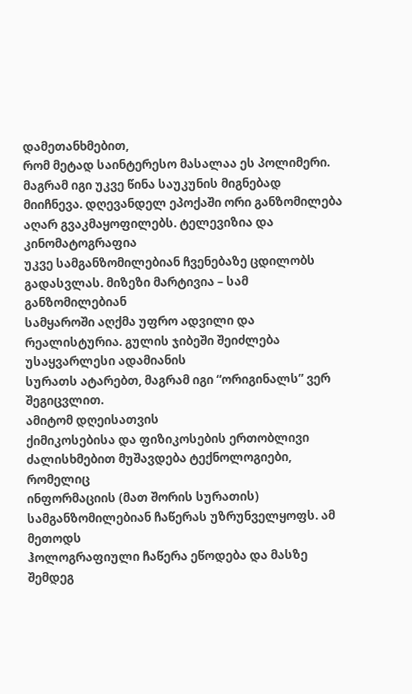დამეთანხმებით,
რომ მეტად საინტერესო მასალაა ეს პოლიმერი. მაგრამ იგი უკვე წინა საუკუნის მიგნებად
მიიჩნევა. დღევანდელ ეპოქაში ორი განზომილება აღარ გვაკმაყოფილებს. ტელევიზია და კინომატოგრაფია
უკვე სამგანზომილებიან ჩვენებაზე ცდილობს გადასვლას. მიზეზი მარტივია – სამ განზომილებიან
სამყაროში აღქმა უფრო ადვილი და რეალისტურია. გულის ჯიბეში შეიძლება უსაყვარლესი ადამიანის
სურათს ატარებთ, მაგრამ იგი “ორიგინალს” ვერ შეგიცვლით.
ამიტომ დღეისათვის
ქიმიკოსებისა და ფიზიკოსების ერთობლივი ძალისხმებით მუშავდება ტექნოლოგიები, რომელიც
ინფორმაციის (მათ შორის სურათის) სამგანზომილებიან ჩაწერას უზრუნველყოფს. ამ მეთოდს
ჰოლოგრაფიული ჩაწერა ეწოდება და მასზე შემდეგ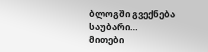ბლოგში გვექნება საუბარი…
მითები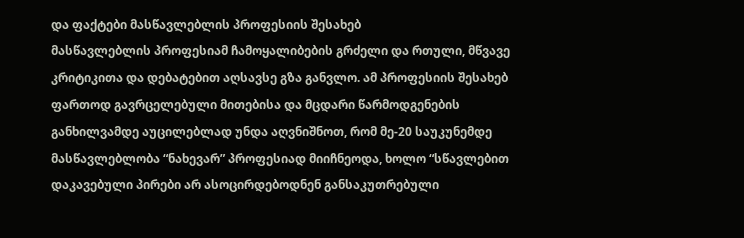და ფაქტები მასწავლებლის პროფესიის შესახებ
მასწავლებლის პროფესიამ ჩამოყალიბების გრძელი და რთული, მწვავე კრიტიკითა და დებატებით აღსავსე გზა განვლო. ამ პროფესიის შესახებ ფართოდ გავრცელებული მითებისა და მცდარი წარმოდგენების განხილვამდე აუცილებლად უნდა აღვნიშნოთ, რომ მე-20 საუკუნემდე მასწავლებლობა “ნახევარ” პროფესიად მიიჩნეოდა, ხოლო “სწავლებით დაკავებული პირები არ ასოცირდებოდნენ განსაკუთრებული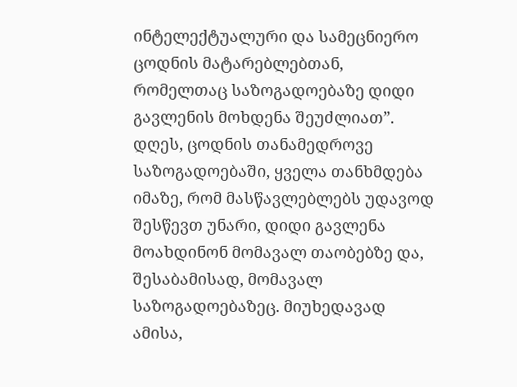ინტელექტუალური და სამეცნიერო ცოდნის მატარებლებთან, რომელთაც საზოგადოებაზე დიდი გავლენის მოხდენა შეუძლიათ”. დღეს, ცოდნის თანამედროვე საზოგადოებაში, ყველა თანხმდება იმაზე, რომ მასწავლებლებს უდავოდ შესწევთ უნარი, დიდი გავლენა მოახდინონ მომავალ თაობებზე და, შესაბამისად, მომავალ საზოგადოებაზეც. მიუხედავად ამისა,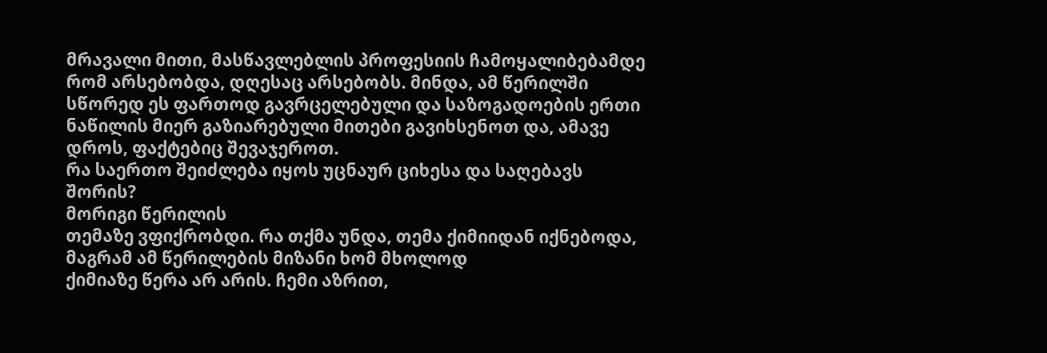მრავალი მითი, მასწავლებლის პროფესიის ჩამოყალიბებამდე რომ არსებობდა, დღესაც არსებობს. მინდა, ამ წერილში სწორედ ეს ფართოდ გავრცელებული და საზოგადოების ერთი ნაწილის მიერ გაზიარებული მითები გავიხსენოთ და, ამავე დროს, ფაქტებიც შევაჯეროთ.
რა საერთო შეიძლება იყოს უცნაურ ციხესა და საღებავს შორის?
მორიგი წერილის
თემაზე ვფიქრობდი. რა თქმა უნდა, თემა ქიმიიდან იქნებოდა, მაგრამ ამ წერილების მიზანი ხომ მხოლოდ
ქიმიაზე წერა არ არის. ჩემი აზრით,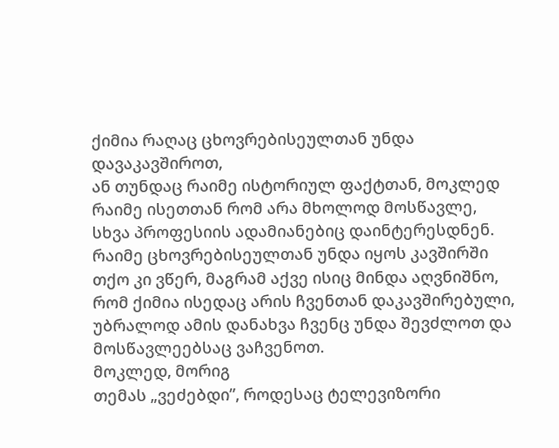ქიმია რაღაც ცხოვრებისეულთან უნდა დავაკავშიროთ,
ან თუნდაც რაიმე ისტორიულ ფაქტთან, მოკლედ რაიმე ისეთთან რომ არა მხოლოდ მოსწავლე,
სხვა პროფესიის ადამიანებიც დაინტერესდნენ. რაიმე ცხოვრებისეულთან უნდა იყოს კავშირში
თქო კი ვწერ, მაგრამ აქვე ისიც მინდა აღვნიშნო, რომ ქიმია ისედაც არის ჩვენთან დაკავშირებული,
უბრალოდ ამის დანახვა ჩვენც უნდა შევძლოთ და მოსწავლეებსაც ვაჩვენოთ.
მოკლედ, მორიგ
თემას „ვეძებდი”, როდესაც ტელევიზორი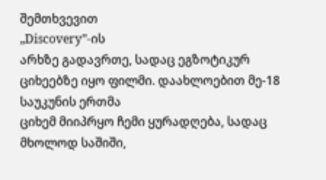შემთხვევით
„Discovery”-ის
არხზე გადავრთე, სადაც ეგზოტიკურ ციხეებზე იყო ფილმი. დაახლოებით მე-18 საუკუნის ერთმა
ციხემ მიიპრყო ჩემი ყურადღება, სადაც მხოლოდ საშიში,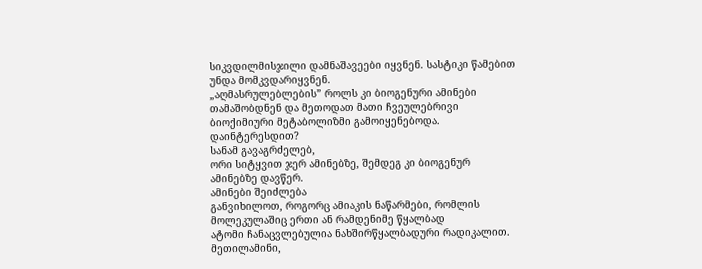სიკვდილმისჯილი დამნაშავეები იყვნენ. სასტიკი წამებით უნდა მომკვდარიყვნენ.
„აღმასრულებლების” როლს კი ბიოგენური ამინები თამაშობდნენ და მეთოდათ მათი ჩვეულებრივი ბიოქიმიური მეტაბოლიზმი გამოიყენებოდა.
დაინტერესდით?
სანამ გავაგრძელებ,
ორი სიტყვით ჯერ ამინებზე, შემდეგ კი ბიოგენურ
ამინებზე დავწერ.
ამინები შეიძლება
განვიხილოთ, როგორც ამიაკის ნაწარმები, რომლის მოლეკულაშიც ერთი ან რამდენიმე წყალბად
ატომი ჩანაცვლებულია ნახშირწყალბადური რადიკალით. მეთილამინი,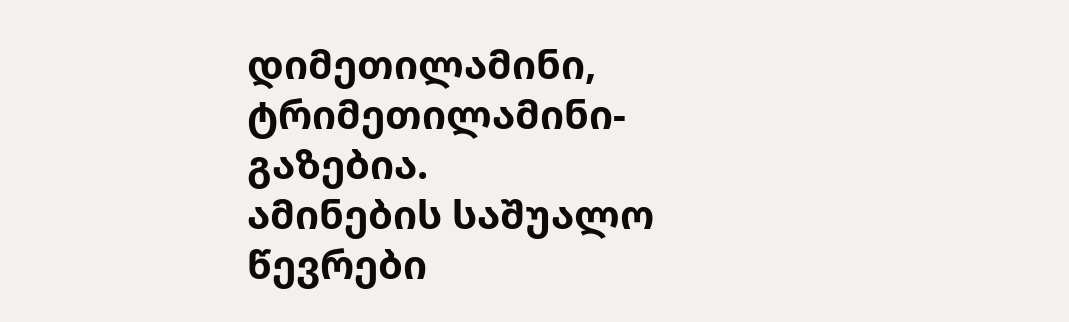დიმეთილამინი, ტრიმეთილამინი-გაზებია.
ამინების საშუალო წევრები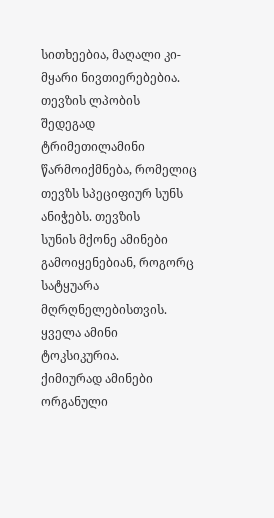სითხეებია, მაღალი კი-მყარი ნივთიერებებია. თევზის ლპობის
შედეგად ტრიმეთილამინი წარმოიქმნება, რომელიც თევზს სპეციფიურ სუნს ანიჭებს. თევზის
სუნის მქონე ამინები გამოიყენებიან, როგორც სატყუარა მღრღნელებისთვის. ყველა ამინი
ტოკსიკურია.
ქიმიურად ამინები
ორგანული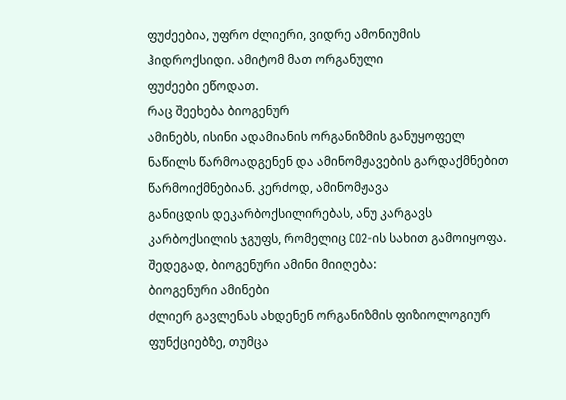ფუძეებია, უფრო ძლიერი, ვიდრე ამონიუმის ჰიდროქსიდი. ამიტომ მათ ორგანული
ფუძეები ეწოდათ.
რაც შეეხება ბიოგენურ
ამინებს, ისინი ადამიანის ორგანიზმის განუყოფელ
ნაწილს წარმოადგენენ და ამინომჟავების გარდაქმნებით წარმოიქმნებიან. კერძოდ, ამინომჟავა
განიცდის დეკარბოქსილირებას, ანუ კარგავს კარბოქსილის ჯგუფს, რომელიც CO2-ის სახით გამოიყოფა. შედეგად, ბიოგენური ამინი მიიღება:
ბიოგენური ამინები
ძლიერ გავლენას ახდენენ ორგანიზმის ფიზიოლოგიურ ფუნქციებზე, თუმცა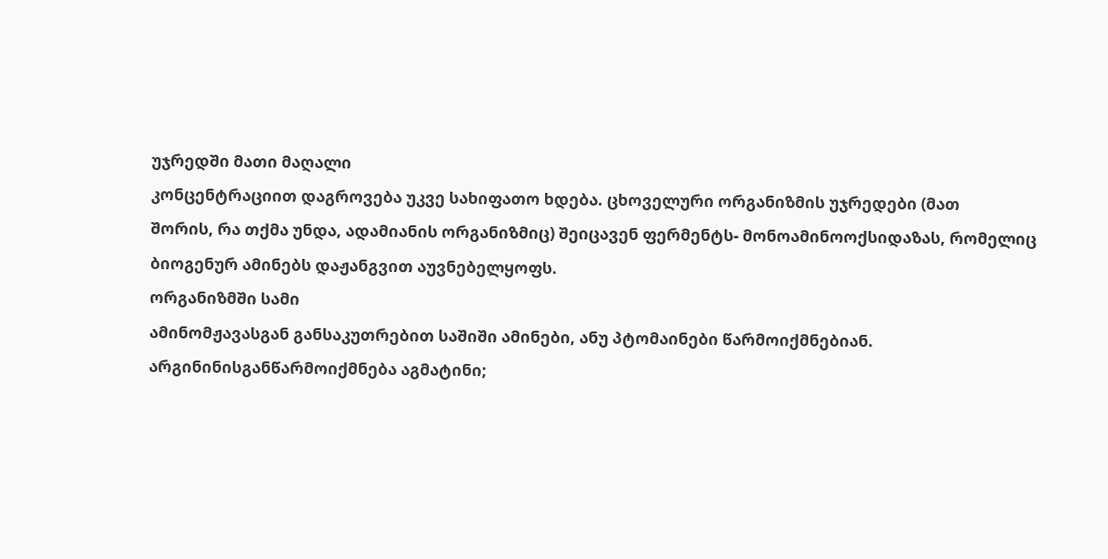უჯრედში მათი მაღალი
კონცენტრაციით დაგროვება უკვე სახიფათო ხდება. ცხოველური ორგანიზმის უჯრედები (მათ
შორის, რა თქმა უნდა, ადამიანის ორგანიზმიც) შეიცავენ ფერმენტს- მონოამინოოქსიდაზას, რომელიც ბიოგენურ ამინებს დაჟანგვით აუვნებელყოფს.
ორგანიზმში სამი
ამინომჟავასგან განსაკუთრებით საშიში ამინები, ანუ პტომაინები წარმოიქმნებიან. არგინინისგანწარმოიქმნება აგმატინი;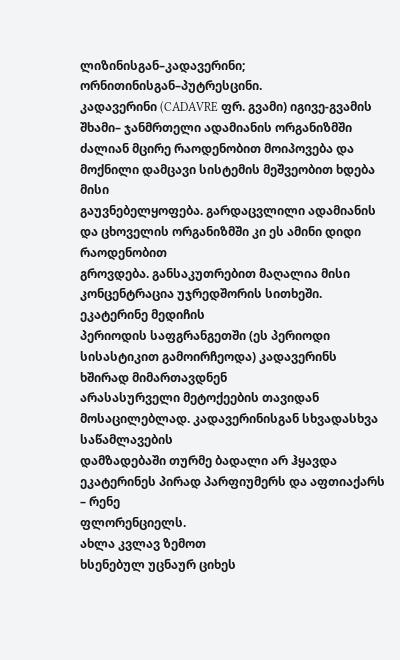ლიზინისგან–კადავერინი; ორნითინისგან–პუტრესცინი.
კადავერინი (CADAVRE ფრ. გვამი) იგივე-გვამის შხამი– ჯანმრთელი ადამიანის ორგანიზმში
ძალიან მცირე რაოდენობით მოიპოვება და მოქნილი დამცავი სისტემის მეშვეობით ხდება მისი
გაუვნებელყოფება. გარდაცვლილი ადამიანის და ცხოველის ორგანიზმში კი ეს ამინი დიდი რაოდენობით
გროვდება. განსაკუთრებით მაღალია მისი კონცენტრაცია უჯრედშორის სითხეში.
ეკატერინე მედიჩის
პერიოდის საფგრანგეთში (ეს პერიოდი სისასტიკით გამოირჩეოდა) კადავერინს ხშირად მიმართავდნენ
არასასურველი მეტოქეების თავიდან მოსაცილებლად. კადავერინისგან სხვადასხვა საწამლავების
დამზადებაში თურმე ბადალი არ ჰყავდა ეკატერინეს პირად პარფიუმერს და აფთიაქარს – რენე
ფლორენციელს.
ახლა კვლავ ზემოთ
ხსენებულ უცნაურ ციხეს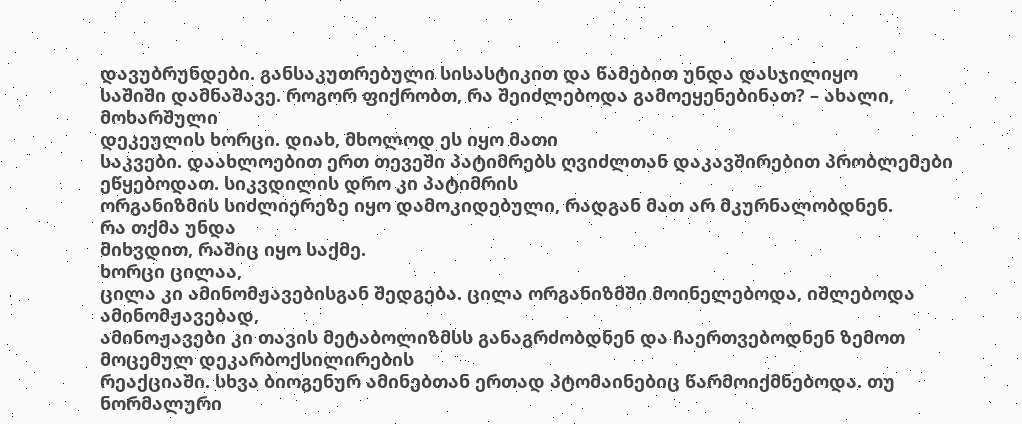დავუბრუნდები. განსაკუთრებული სისასტიკით და წამებით უნდა დასჯილიყო
საშიში დამნაშავე. როგორ ფიქრობთ, რა შეიძლებოდა გამოეყენებინათ? – ახალი, მოხარშული
დეკეულის ხორცი. დიახ, მხოლოდ ეს იყო მათი
საკვები. დაახლოებით ერთ თევეში პატიმრებს ღვიძლთან დაკავშირებით პრობლემები ეწყებოდათ. სიკვდილის დრო კი პატიმრის
ორგანიზმის სიძლიერეზე იყო დამოკიდებული, რადგან მათ არ მკურნალობდნენ.
რა თქმა უნდა
მიხვდით, რაშიც იყო საქმე.
ხორცი ცილაა,
ცილა კი ამინომჟავებისგან შედგება. ცილა ორგანიზმში მოინელებოდა, იშლებოდა ამინომჟავებად,
ამინოჟავები კი თავის მეტაბოლიზმსს განაგრძობდნენ და ჩაერთვებოდნენ ზემოთ მოცემულ დეკარბოქსილირების
რეაქციაში. სხვა ბიოგენურ ამინებთან ერთად პტომაინებიც წარმოიქმნებოდა. თუ ნორმალური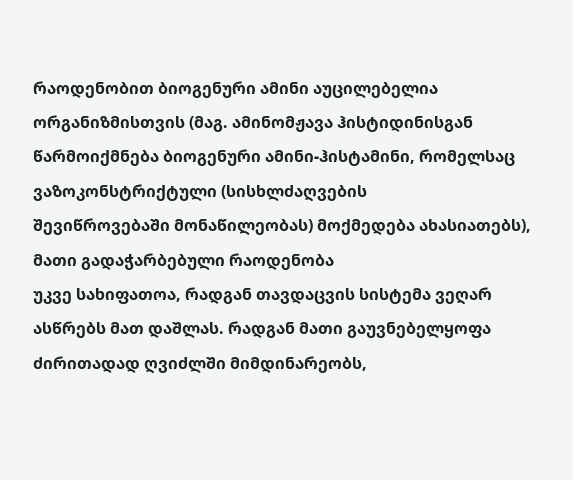რაოდენობით ბიოგენური ამინი აუცილებელია ორგანიზმისთვის (მაგ. ამინომჟავა ჰისტიდინისგან
წარმოიქმნება ბიოგენური ამინი-ჰისტამინი, რომელსაც ვაზოკონსტრიქტული (სისხლძაღვების
შევიწროვებაში მონაწილეობას) მოქმედება ახასიათებს), მათი გადაჭარბებული რაოდენობა
უკვე სახიფათოა, რადგან თავდაცვის სისტემა ვეღარ ასწრებს მათ დაშლას. რადგან მათი გაუვნებელყოფა
ძირითადად ღვიძლში მიმდინარეობს,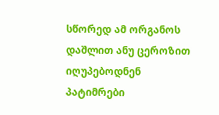სწორედ ამ ორგანოს დაშლით ანუ ცეროზით იღუპებოდნენ
პატიმრები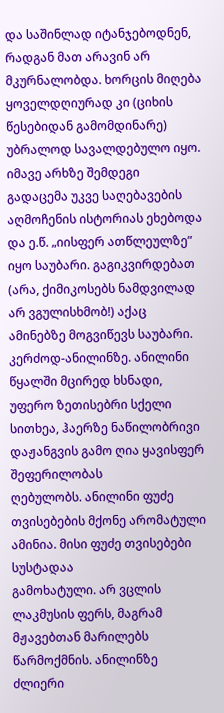და საშინლად იტანჯებოდნენ, რადგან მათ არავინ არ მკურნალობდა. ხორცის მიღება
ყოველდღიურად კი (ციხის წესებიდან გამომდინარე) უბრალოდ სავალდებულო იყო.
იმავე არხზე შემდეგი
გადაცემა უკვე საღებავების აღმოჩენის ისტორიას ეხებოდა და ე.წ. „იისფერ ათწლეულზე” იყო საუბარი. გაგიკვირდებათ
(არა, ქიმიკოსებს ნამდვილად არ ვგულისხმობ!) აქაც ამინებზე მოგვიწევს საუბარი. კერძოდ-ანილინზე. ანილინი წყალში მცირედ ხსნადი,
უფერო ზეთისებრი სქელი სითხეა, ჰაერზე ნაწილობრივი დაჟანგვის გამო ღია ყავისფერ შეფერილობას
ღებულობს. ანილინი ფუძე თვისებების მქონე არომატული ამინია. მისი ფუძე თვისებები სუსტადაა
გამოხატული. არ ვცლის ლაკმუსის ფერს, მაგრამ მჟავებთან მარილებს წარმოქმნის. ანილინზე
ძლიერი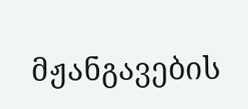მჟანგავების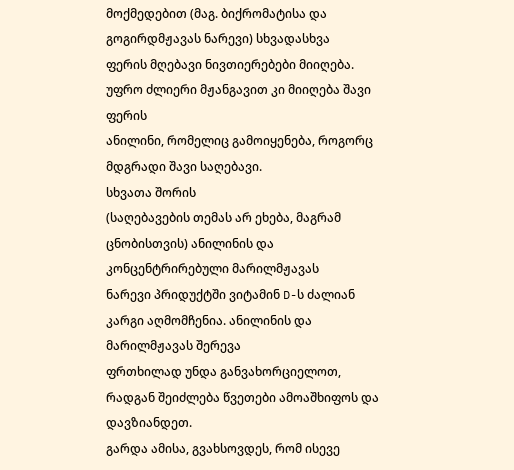მოქმედებით (მაგ. ბიქრომატისა და გოგირდმჟავას ნარევი) სხვადასხვა
ფერის მღებავი ნივთიერებები მიიღება. უფრო ძლიერი მჟანგავით კი მიიღება შავი ფერის
ანილინი, რომელიც გამოიყენება, როგორც მდგრადი შავი საღებავი.
სხვათა შორის
(საღებავების თემას არ ეხება, მაგრამ ცნობისთვის) ანილინის და კონცენტრირებული მარილმჟავას
ნარევი პრიდუქტში ვიტამინ D-ს ძალიან კარგი აღმომჩენია. ანილინის და მარილმჟავას შერევა
ფრთხილად უნდა განვახორციელოთ, რადგან შეიძლება წვეთები ამოაშხიფოს და დავზიანდეთ.
გარდა ამისა, გვახსოვდეს, რომ ისევე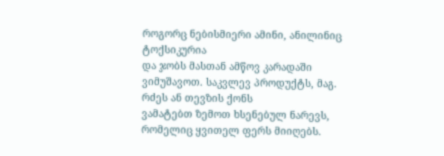როგორც ნებისმიერი ამინი, ანილინიც ტოქსიკურია
და ჯობს მასთან ამწოვ კარადაში ვიმუშავოთ. საკვლევ პროდუქტს, მაგ. რძეს ან თევზის ქონს
ვამატებთ ზემოთ ხსენებულ ნარევს, რომელიც ყვითელ ფერს მიიღებს.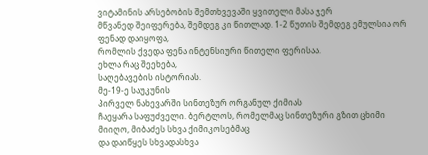ვიტამინის არსებობის შემთხვევაში ყვითელი მასა ჯერ
მწვანედ შეიფერება, შემდეგ კი წითლად. 1-2 წუთის შემდეგ ემულსია ორ ფენად დაიყოფა,
რომლის ქვედა ფენა ინტენსიური წითელი ფერისაა.
ეხლა რაც შეეხება,
საღებავების ისტორიას.
მე-19-ე საუკუნის
პირველ ნახევარში სინთეზურ ორგანულ ქიმიას
ჩაეყარა საფუძველი. ბერტლოს, რომელმაც სინთეზური გზით ცხიმი მიიღო, მიბაძეს სხვა ქიმიკოსებმაც
და დაიწყეს სხვადასხვა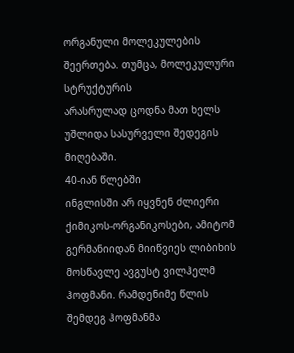ორგანული მოლეკულების შეერთება. თუმცა, მოლეკულური სტრუქტურის
არასრულად ცოდნა მათ ხელს უშლიდა სასურველი შედეგის მიღებაში.
40-იან წლებში
ინგლისში არ იყვნენ ძლიერი ქიმიკოს-ორგანიკოსები, ამიტომ გერმანიიდან მიიწვიეს ლიბიხის მოსწავლე ავგუსტ ვილჰელმ ჰოფმანი. რამდენიმე წლის შემდეგ ჰოფმანმა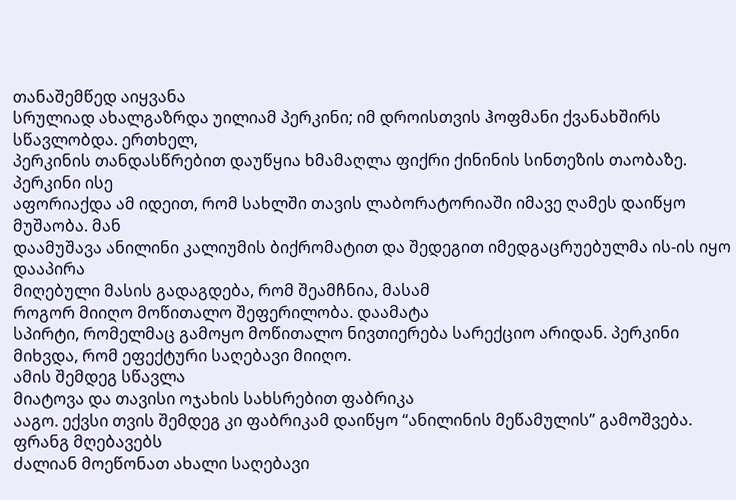თანაშემწედ აიყვანა
სრულიად ახალგაზრდა უილიამ პერკინი; იმ დროისთვის ჰოფმანი ქვანახშირს სწავლობდა. ერთხელ,
პერკინის თანდასწრებით დაუწყია ხმამაღლა ფიქრი ქინინის სინთეზის თაობაზე. პერკინი ისე
აფორიაქდა ამ იდეით, რომ სახლში თავის ლაბორატორიაში იმავე ღამეს დაიწყო მუშაობა. მან
დაამუშავა ანილინი კალიუმის ბიქრომატით და შედეგით იმედგაცრუებულმა ის-ის იყო დააპირა
მიღებული მასის გადაგდება, რომ შეამჩნია, მასამ
როგორ მიიღო მოწითალო შეფერილობა. დაამატა
სპირტი, რომელმაც გამოყო მოწითალო ნივთიერება სარექციო არიდან. პერკინი მიხვდა, რომ ეფექტური საღებავი მიიღო.
ამის შემდეგ სწავლა
მიატოვა და თავისი ოჯახის სახსრებით ფაბრიკა
ააგო. ექვსი თვის შემდეგ კი ფაბრიკამ დაიწყო “ანილინის მეწამულის” გამოშვება.
ფრანგ მღებავებს
ძალიან მოეწონათ ახალი საღებავი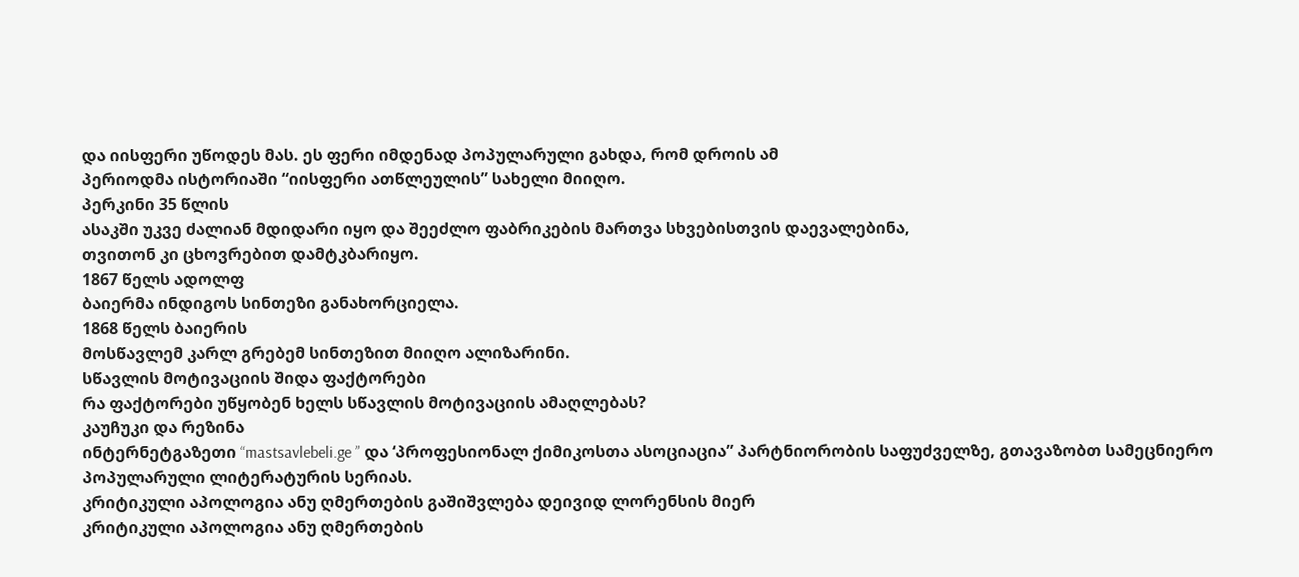და იისფერი უწოდეს მას. ეს ფერი იმდენად პოპულარული გახდა, რომ დროის ამ
პერიოდმა ისტორიაში “იისფერი ათწლეულის” სახელი მიიღო.
პერკინი 35 წლის
ასაკში უკვე ძალიან მდიდარი იყო და შეეძლო ფაბრიკების მართვა სხვებისთვის დაევალებინა,
თვითონ კი ცხოვრებით დამტკბარიყო.
1867 წელს ადოლფ
ბაიერმა ინდიგოს სინთეზი განახორციელა.
1868 წელს ბაიერის
მოსწავლემ კარლ გრებემ სინთეზით მიიღო ალიზარინი.
სწავლის მოტივაციის შიდა ფაქტორები
რა ფაქტორები უწყობენ ხელს სწავლის მოტივაციის ამაღლებას?
კაუჩუკი და რეზინა
ინტერნეტგაზეთი “mastsavlebeli.ge ” და ‘პროფესიონალ ქიმიკოსთა ასოციაცია” პარტნიორობის საფუძველზე, გთავაზობთ სამეცნიერო პოპულარული ლიტერატურის სერიას.
კრიტიკული აპოლოგია ანუ ღმერთების გაშიშვლება დეივიდ ლორენსის მიერ
კრიტიკული აპოლოგია ანუ ღმერთების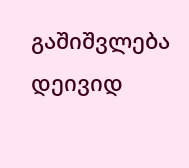გაშიშვლება დეივიდ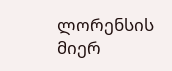ლორენსის მიერ